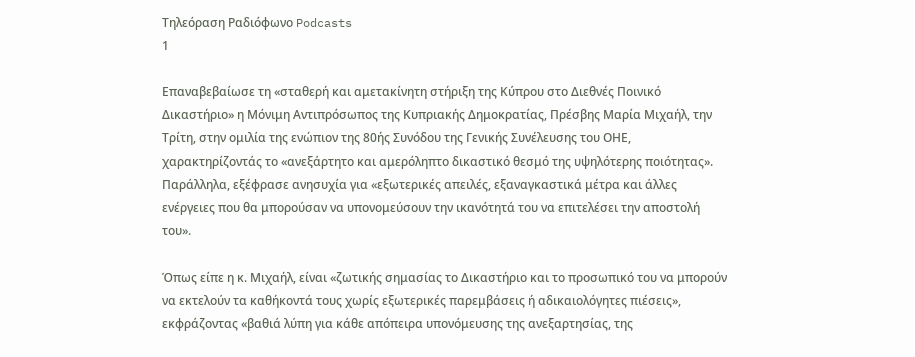Τηλεόραση Ραδιόφωνο Podcasts
1

Επαναβεβαίωσε τη «σταθερή και αμετακίνητη στήριξη της Κύπρου στο Διεθνές Ποινικό Δικαστήριο» η Μόνιμη Αντιπρόσωπος της Κυπριακής Δημοκρατίας, Πρέσβης Μαρία Μιχαήλ, την Τρίτη, στην ομιλία της ενώπιον της 80ής Συνόδου της Γενικής Συνέλευσης του ΟΗΕ, χαρακτηρίζοντάς το «ανεξάρτητο και αμερόληπτο δικαστικό θεσμό της υψηλότερης ποιότητας». Παράλληλα, εξέφρασε ανησυχία για «εξωτερικές απειλές, εξαναγκαστικά μέτρα και άλλες ενέργειες που θα μπορούσαν να υπονομεύσουν την ικανότητά του να επιτελέσει την αποστολή του».

Όπως είπε η κ. Μιχαήλ, είναι «ζωτικής σημασίας το Δικαστήριο και το προσωπικό του να μπορούν να εκτελούν τα καθήκοντά τους χωρίς εξωτερικές παρεμβάσεις ή αδικαιολόγητες πιέσεις», εκφράζοντας «βαθιά λύπη για κάθε απόπειρα υπονόμευσης της ανεξαρτησίας, της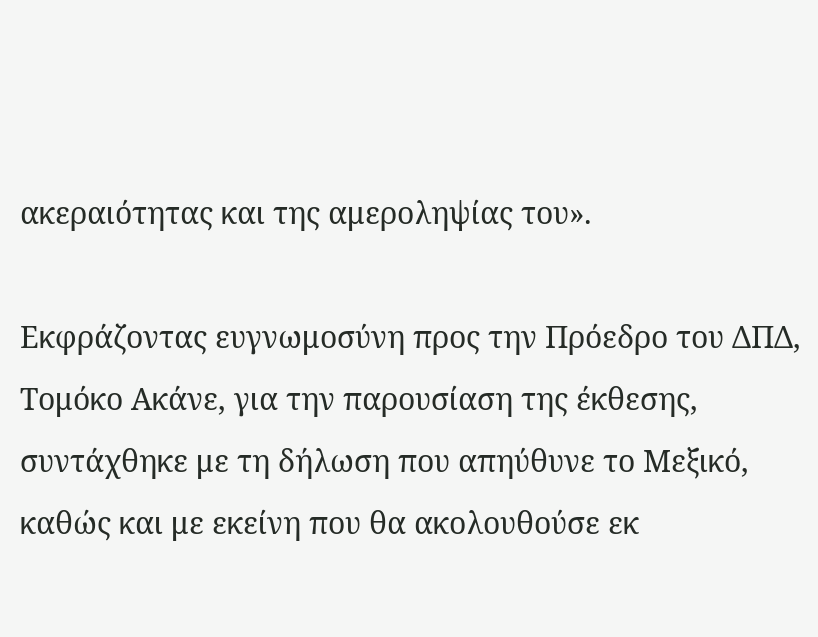ακεραιότητας και της αμεροληψίας του».

Εκφράζοντας ευγνωμοσύνη προς την Πρόεδρο του ΔΠΔ, Τομόκο Ακάνε, για την παρουσίαση της έκθεσης, συντάχθηκε με τη δήλωση που απηύθυνε το Μεξικό, καθώς και με εκείνη που θα ακολουθούσε εκ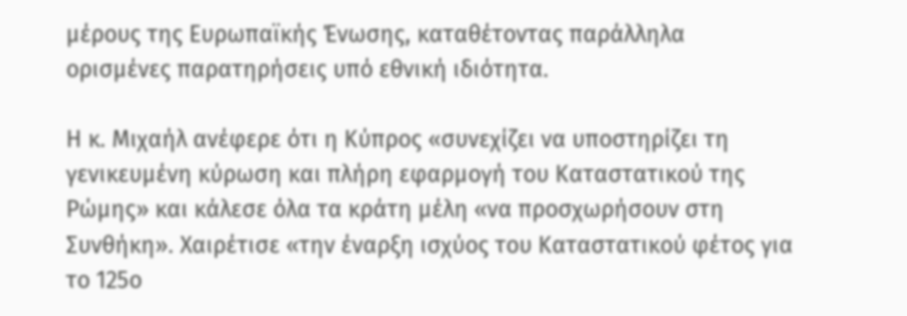μέρους της Ευρωπαϊκής Ένωσης, καταθέτοντας παράλληλα ορισμένες παρατηρήσεις υπό εθνική ιδιότητα.

Η κ. Μιχαήλ ανέφερε ότι η Κύπρος «συνεχίζει να υποστηρίζει τη γενικευμένη κύρωση και πλήρη εφαρμογή του Καταστατικού της Ρώμης» και κάλεσε όλα τα κράτη μέλη «να προσχωρήσουν στη Συνθήκη». Χαιρέτισε «την έναρξη ισχύος του Καταστατικού φέτος για το 125ο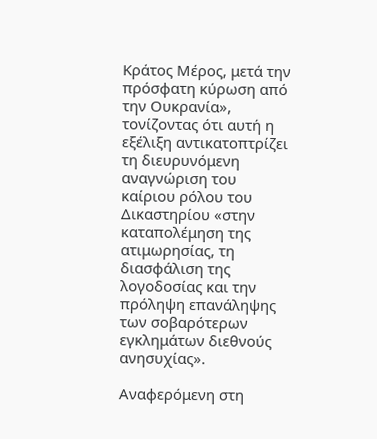Κράτος Μέρος, μετά την πρόσφατη κύρωση από την Ουκρανία», τονίζοντας ότι αυτή η εξέλιξη αντικατοπτρίζει τη διευρυνόμενη αναγνώριση του καίριου ρόλου του Δικαστηρίου «στην καταπολέμηση της ατιμωρησίας, τη διασφάλιση της λογοδοσίας και την πρόληψη επανάληψης των σοβαρότερων εγκλημάτων διεθνούς ανησυχίας».

Αναφερόμενη στη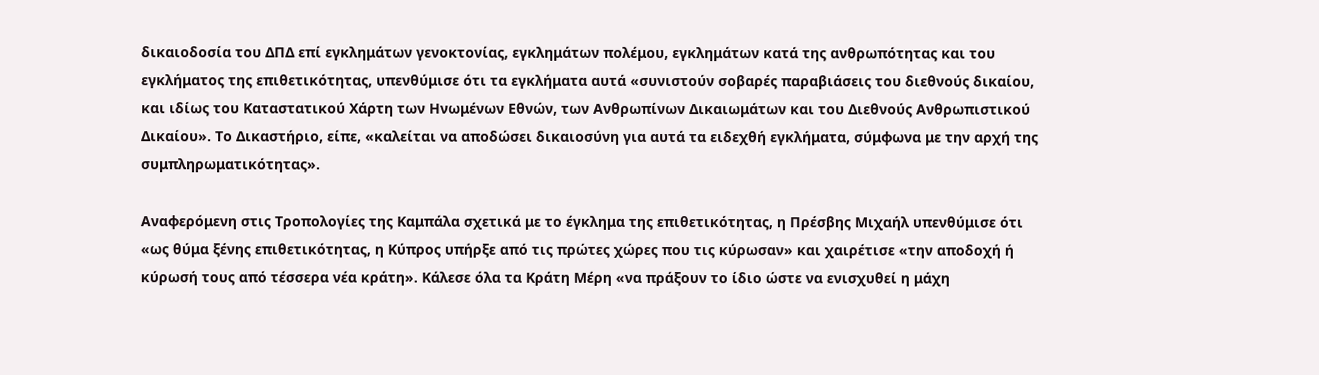δικαιοδοσία του ΔΠΔ επί εγκλημάτων γενοκτονίας, εγκλημάτων πολέμου, εγκλημάτων κατά της ανθρωπότητας και του εγκλήματος της επιθετικότητας, υπενθύμισε ότι τα εγκλήματα αυτά «συνιστούν σοβαρές παραβιάσεις του διεθνούς δικαίου, και ιδίως του Καταστατικού Χάρτη των Ηνωμένων Εθνών, των Ανθρωπίνων Δικαιωμάτων και του Διεθνούς Ανθρωπιστικού Δικαίου». Το Δικαστήριο, είπε, «καλείται να αποδώσει δικαιοσύνη για αυτά τα ειδεχθή εγκλήματα, σύμφωνα με την αρχή της συμπληρωματικότητας».

Αναφερόμενη στις Τροπολογίες της Καμπάλα σχετικά με το έγκλημα της επιθετικότητας, η Πρέσβης Μιχαήλ υπενθύμισε ότι «ως θύμα ξένης επιθετικότητας, η Κύπρος υπήρξε από τις πρώτες χώρες που τις κύρωσαν» και χαιρέτισε «την αποδοχή ή κύρωσή τους από τέσσερα νέα κράτη». Κάλεσε όλα τα Κράτη Μέρη «να πράξουν το ίδιο ώστε να ενισχυθεί η μάχη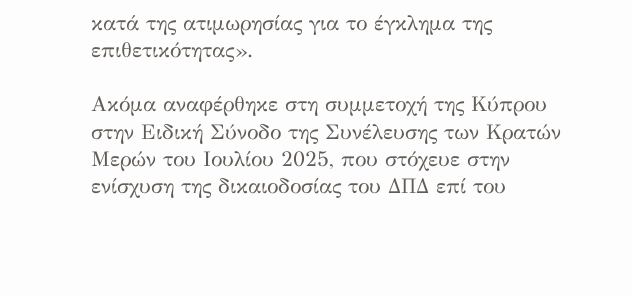κατά της ατιμωρησίας για το έγκλημα της επιθετικότητας».

Ακόμα αναφέρθηκε στη συμμετοχή της Κύπρου στην Ειδική Σύνοδο της Συνέλευσης των Κρατών Μερών του Ιουλίου 2025, που στόχευε στην ενίσχυση της δικαιοδοσίας του ΔΠΔ επί του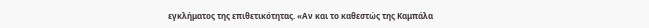εγκλήματος της επιθετικότητας. «Αν και το καθεστώς της Καμπάλα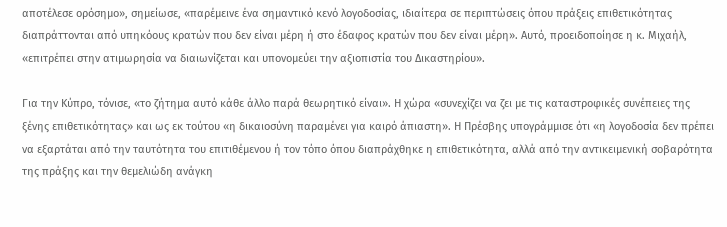αποτέλεσε ορόσημο», σημείωσε, «παρέμεινε ένα σημαντικό κενό λογοδοσίας, ιδιαίτερα σε περιπτώσεις όπου πράξεις επιθετικότητας διαπράττονται από υπηκόους κρατών που δεν είναι μέρη ή στο έδαφος κρατών που δεν είναι μέρη». Αυτό, προειδοποίησε η κ. Μιχαήλ, «επιτρέπει στην ατιμωρησία να διαιωνίζεται και υπονομεύει την αξιοπιστία του Δικαστηρίου».

Για την Κύπρο, τόνισε, «το ζήτημα αυτό κάθε άλλο παρά θεωρητικό είναι». Η χώρα «συνεχίζει να ζει με τις καταστροφικές συνέπειες της ξένης επιθετικότητας» και ως εκ τούτου «η δικαιοσύνη παραμένει για καιρό άπιαστη». Η Πρέσβης υπογράμμισε ότι «η λογοδοσία δεν πρέπει να εξαρτάται από την ταυτότητα του επιτιθέμενου ή τον τόπο όπου διαπράχθηκε η επιθετικότητα, αλλά από την αντικειμενική σοβαρότητα της πράξης και την θεμελιώδη ανάγκη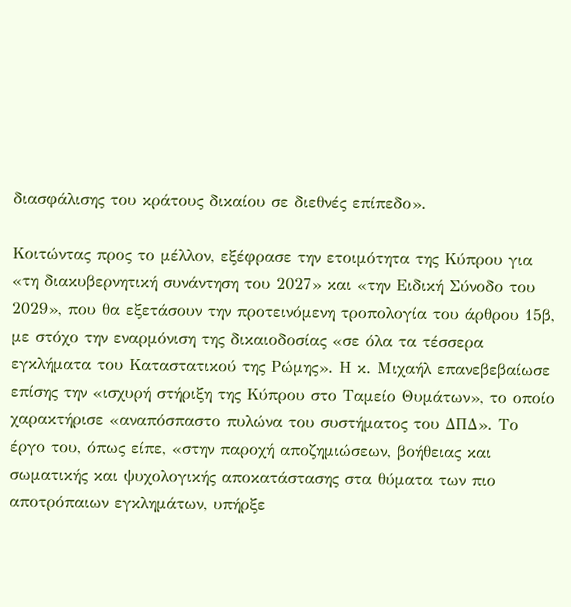διασφάλισης του κράτους δικαίου σε διεθνές επίπεδο».

Κοιτώντας προς το μέλλον, εξέφρασε την ετοιμότητα της Κύπρου για «τη διακυβερνητική συνάντηση του 2027» και «την Ειδική Σύνοδο του 2029», που θα εξετάσουν την προτεινόμενη τροπολογία του άρθρου 15β, με στόχο την εναρμόνιση της δικαιοδοσίας «σε όλα τα τέσσερα εγκλήματα του Καταστατικού της Ρώμης». Η κ. Μιχαήλ επανεβεβαίωσε επίσης την «ισχυρή στήριξη της Κύπρου στο Ταμείο Θυμάτων», το οποίο χαρακτήρισε «αναπόσπαστο πυλώνα του συστήματος του ΔΠΔ». Το έργο του, όπως είπε, «στην παροχή αποζημιώσεων, βοήθειας και σωματικής και ψυχολογικής αποκατάστασης στα θύματα των πιο αποτρόπαιων εγκλημάτων, υπήρξε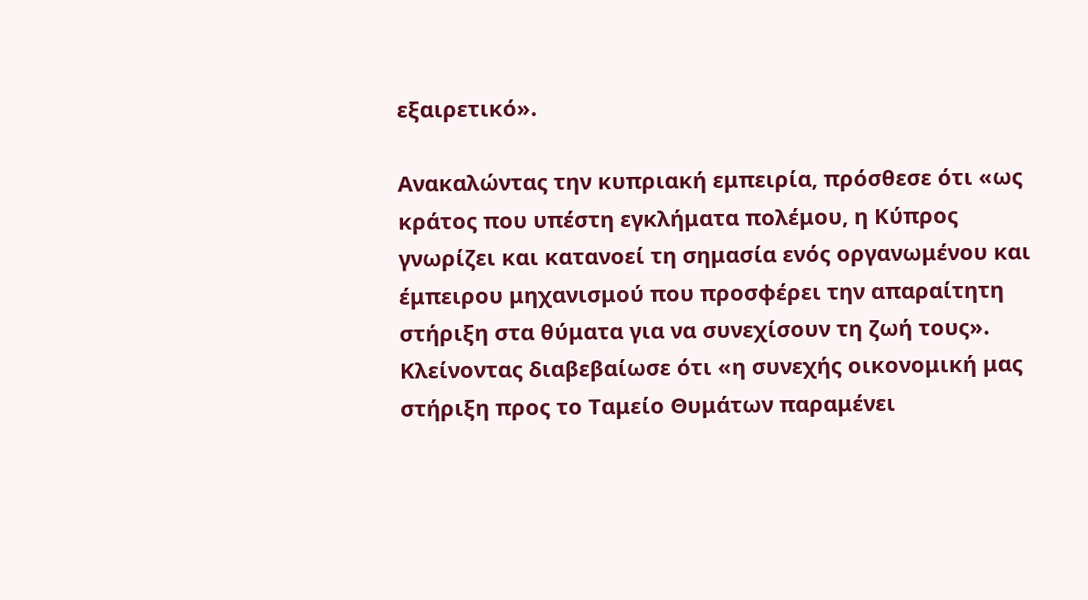εξαιρετικό».

Ανακαλώντας την κυπριακή εμπειρία, πρόσθεσε ότι «ως κράτος που υπέστη εγκλήματα πολέμου, η Κύπρος γνωρίζει και κατανοεί τη σημασία ενός οργανωμένου και έμπειρου μηχανισμού που προσφέρει την απαραίτητη στήριξη στα θύματα για να συνεχίσουν τη ζωή τους». Κλείνοντας διαβεβαίωσε ότι «η συνεχής οικονομική μας στήριξη προς το Ταμείο Θυμάτων παραμένει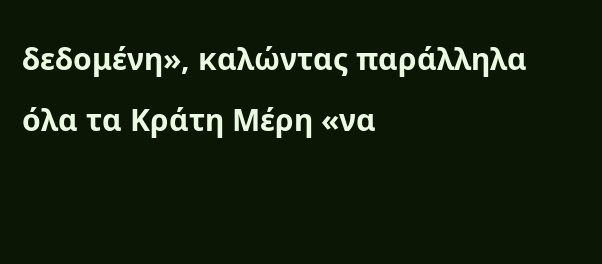δεδομένη», καλώντας παράλληλα όλα τα Κράτη Μέρη «να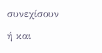συνεχίσουν ή και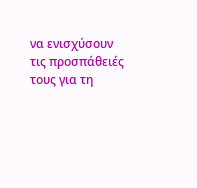να ενισχύσουν τις προσπάθειές τους για τη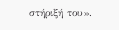στήριξή του».